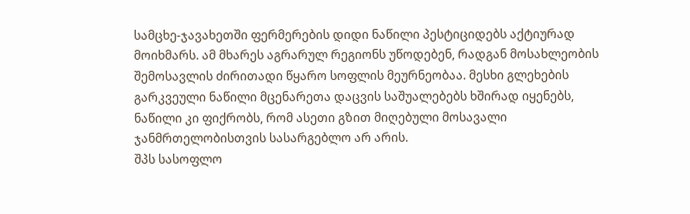სამცხე-ჯავახეთში ფერმერების დიდი ნაწილი პესტიციდებს აქტიურად მოიხმარს. ამ მხარეს აგრარულ რეგიონს უწოდებენ, რადგან მოსახლეობის შემოსავლის ძირითადი წყარო სოფლის მეურნეობაა. მესხი გლეხების გარკვეული ნაწილი მცენარეთა დაცვის საშუალებებს ხშირად იყენებს, ნაწილი კი ფიქრობს, რომ ასეთი გზით მიღებული მოსავალი ჯანმრთელობისთვის სასარგებლო არ არის.
შპს სასოფლო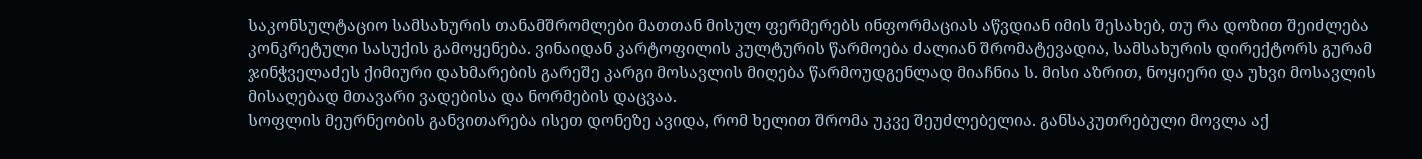საკონსულტაციო სამსახურის თანამშრომლები მათთან მისულ ფერმერებს ინფორმაციას აწვდიან იმის შესახებ, თუ რა დოზით შეიძლება კონკრეტული სასუქის გამოყენება. ვინაიდან კარტოფილის კულტურის წარმოება ძალიან შრომატევადია, სამსახურის დირექტორს გურამ ჯინჭველაძეს ქიმიური დახმარების გარეშე კარგი მოსავლის მიღება წარმოუდგენლად მიაჩნია ს. მისი აზრით, ნოყიერი და უხვი მოსავლის მისაღებად მთავარი ვადებისა და ნორმების დაცვაა.
სოფლის მეურნეობის განვითარება ისეთ დონეზე ავიდა, რომ ხელით შრომა უკვე შეუძლებელია. განსაკუთრებული მოვლა აქ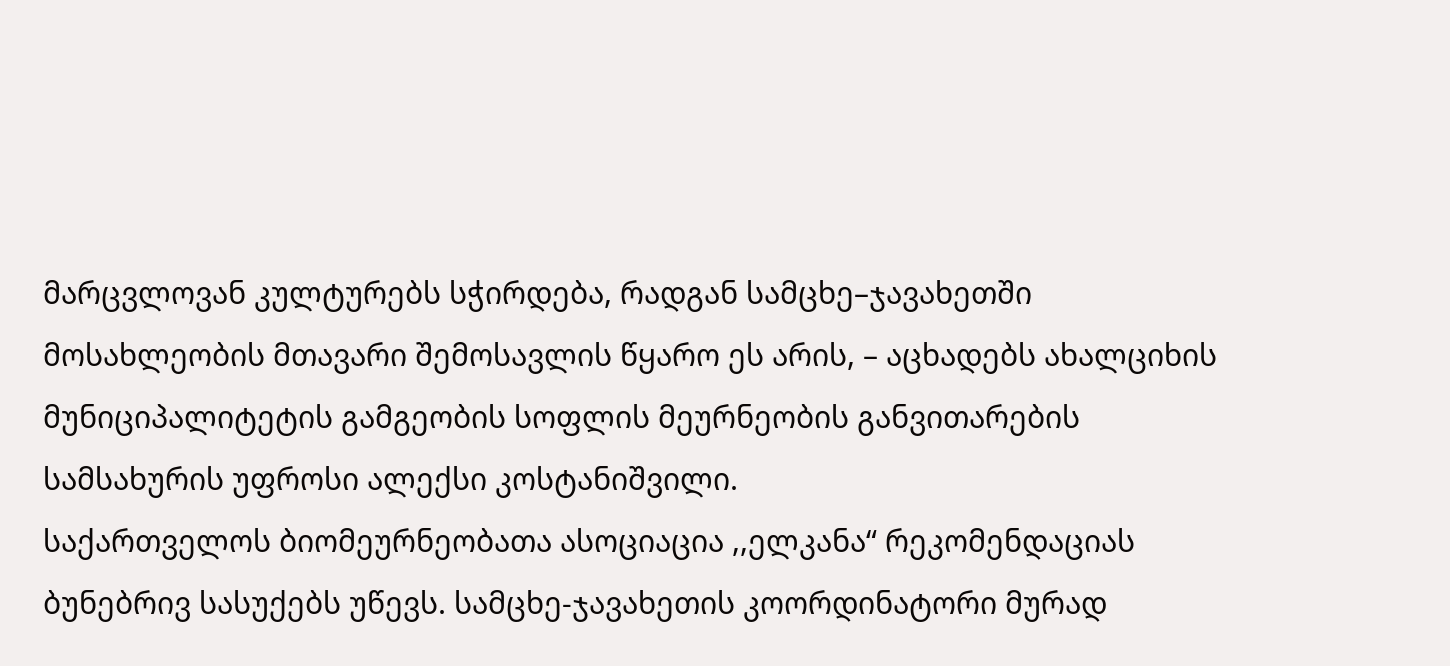მარცვლოვან კულტურებს სჭირდება, რადგან სამცხე–ჯავახეთში მოსახლეობის მთავარი შემოსავლის წყარო ეს არის, – აცხადებს ახალციხის მუნიციპალიტეტის გამგეობის სოფლის მეურნეობის განვითარების სამსახურის უფროსი ალექსი კოსტანიშვილი.
საქართველოს ბიომეურნეობათა ასოციაცია ,,ელკანა“ რეკომენდაციას ბუნებრივ სასუქებს უწევს. სამცხე-ჯავახეთის კოორდინატორი მურად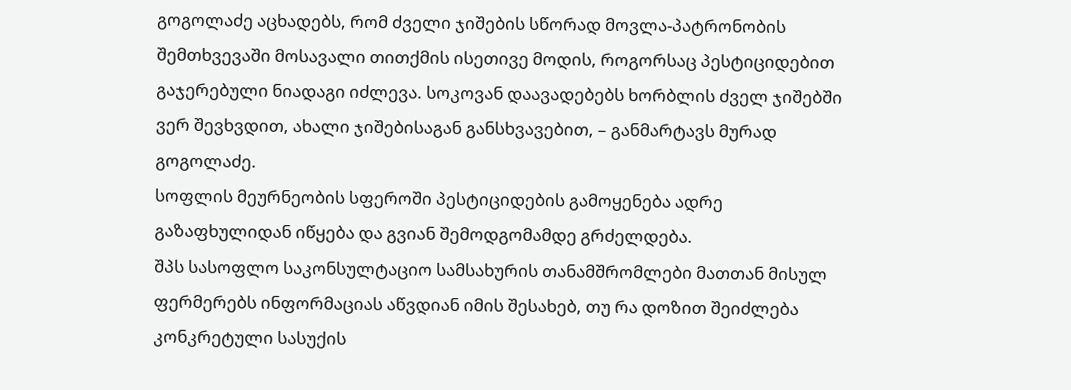გოგოლაძე აცხადებს, რომ ძველი ჯიშების სწორად მოვლა-პატრონობის შემთხვევაში მოსავალი თითქმის ისეთივე მოდის, როგორსაც პესტიციდებით გაჯერებული ნიადაგი იძლევა. სოკოვან დაავადებებს ხორბლის ძველ ჯიშებში ვერ შევხვდით, ახალი ჯიშებისაგან განსხვავებით, – განმარტავს მურად გოგოლაძე.
სოფლის მეურნეობის სფეროში პესტიციდების გამოყენება ადრე გაზაფხულიდან იწყება და გვიან შემოდგომამდე გრძელდება.
შპს სასოფლო საკონსულტაციო სამსახურის თანამშრომლები მათთან მისულ ფერმერებს ინფორმაციას აწვდიან იმის შესახებ, თუ რა დოზით შეიძლება კონკრეტული სასუქის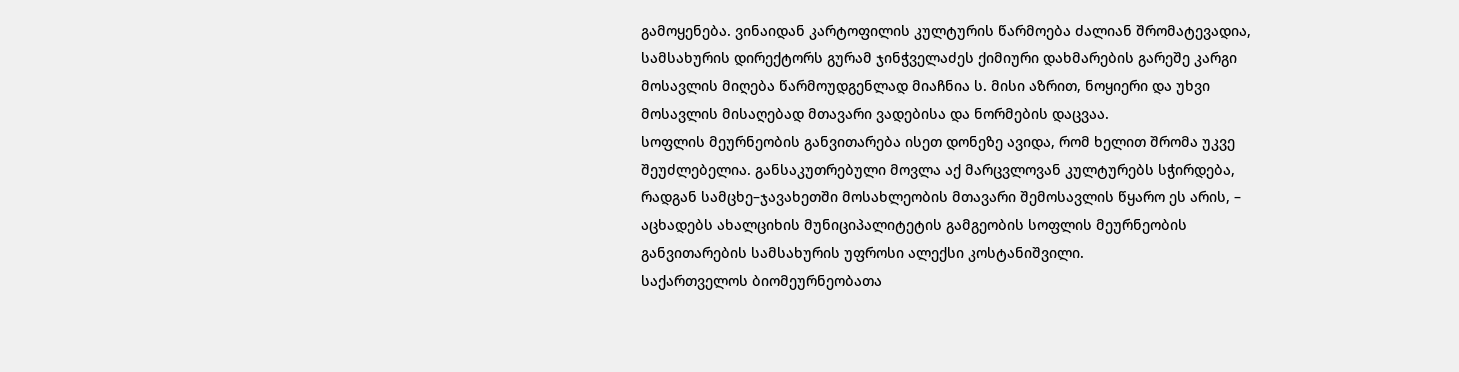გამოყენება. ვინაიდან კარტოფილის კულტურის წარმოება ძალიან შრომატევადია, სამსახურის დირექტორს გურამ ჯინჭველაძეს ქიმიური დახმარების გარეშე კარგი მოსავლის მიღება წარმოუდგენლად მიაჩნია ს. მისი აზრით, ნოყიერი და უხვი მოსავლის მისაღებად მთავარი ვადებისა და ნორმების დაცვაა.
სოფლის მეურნეობის განვითარება ისეთ დონეზე ავიდა, რომ ხელით შრომა უკვე შეუძლებელია. განსაკუთრებული მოვლა აქ მარცვლოვან კულტურებს სჭირდება, რადგან სამცხე–ჯავახეთში მოსახლეობის მთავარი შემოსავლის წყარო ეს არის, – აცხადებს ახალციხის მუნიციპალიტეტის გამგეობის სოფლის მეურნეობის განვითარების სამსახურის უფროსი ალექსი კოსტანიშვილი.
საქართველოს ბიომეურნეობათა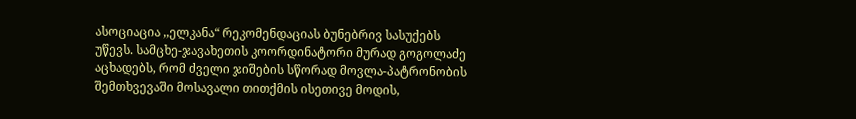ასოციაცია ,,ელკანა“ რეკომენდაციას ბუნებრივ სასუქებს უწევს. სამცხე-ჯავახეთის კოორდინატორი მურად გოგოლაძე აცხადებს, რომ ძველი ჯიშების სწორად მოვლა-პატრონობის შემთხვევაში მოსავალი თითქმის ისეთივე მოდის,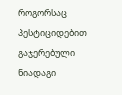როგორსაც პესტიციდებით გაჯერებული ნიადაგი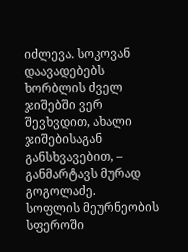იძლევა. სოკოვან დაავადებებს ხორბლის ძველ ჯიშებში ვერ შევხვდით, ახალი ჯიშებისაგან განსხვავებით, – განმარტავს მურად გოგოლაძე.
სოფლის მეურნეობის სფეროში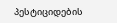პესტიციდების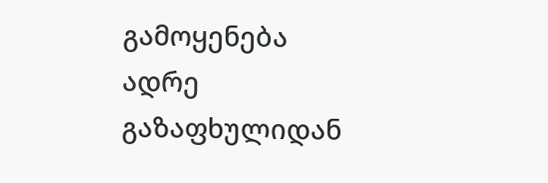გამოყენება ადრე გაზაფხულიდან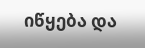იწყება და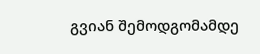გვიან შემოდგომამდე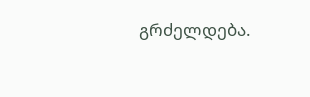გრძელდება.